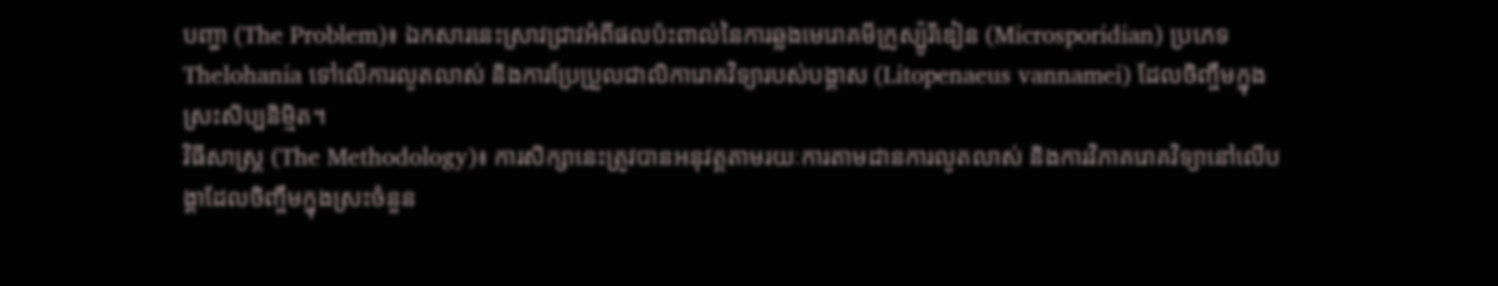បញ្ហា (The Problem)៖ ឯកសារនេះស្រាវជ្រាវអំពីផលប៉ះពាល់នៃការឆ្លងមេរោគមីក្រូស្ប៉ូរីឌៀន (Microsporidian) ប្រភេទ Thelohania ទៅលើការលូតលាស់ និងការប្រែប្រួលជាលិការោគវិទ្យារបស់បង្គាស (Litopenaeus vannamei) ដែលចិញ្ចឹមក្នុងស្រះសិប្បនិម្មិត។
វិធីសាស្ត្រ (The Methodology)៖ ការសិក្សានេះត្រូវបានអនុវត្តតាមរយៈការតាមដានការលូតលាស់ និងការវិភាគរោគវិទ្យានៅលើបង្គាដែលចិញ្ចឹមក្នុងស្រះចំនួន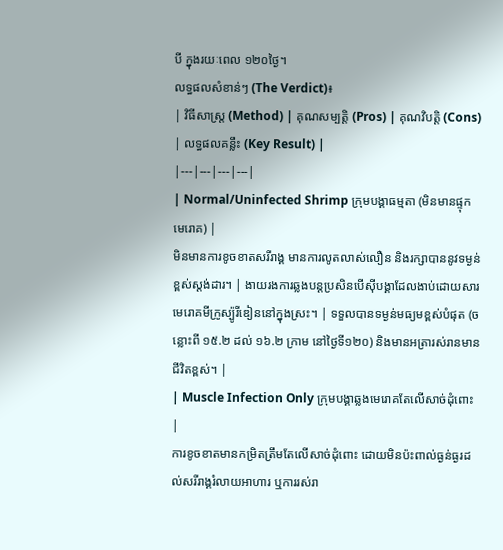បី ក្នុងរយៈពេល ១២០ថ្ងៃ។
លទ្ធផលសំខាន់ៗ (The Verdict)៖
| វិធីសាស្ត្រ (Method) | គុណសម្បត្តិ (Pros) | គុណវិបត្តិ (Cons) | លទ្ធផលគន្លឹះ (Key Result) |
|---|---|---|---|
| Normal/Uninfected Shrimp ក្រុមបង្គាធម្មតា (មិនមានផ្ទុកមេរោគ) |
មិនមានការខូចខាតសរីរាង្គ មានការលូតលាស់លឿន និងរក្សាបាននូវទម្ងន់ខ្ពស់ស្តង់ដារ។ | ងាយរងការឆ្លងបន្តប្រសិនបើស៊ីបង្គាដែលងាប់ដោយសារមេរោគមីក្រូស្ប៉ូរីឌៀននៅក្នុងស្រះ។ | ទទួលបានទម្ងន់មធ្យមខ្ពស់បំផុត (ចន្លោះពី ១៥.២ ដល់ ១៦.២ ក្រាម នៅថ្ងៃទី១២០) និងមានអត្រារស់រានមានជីវិតខ្ពស់។ |
| Muscle Infection Only ក្រុមបង្គាឆ្លងមេរោគតែលើសាច់ដុំពោះ |
ការខូចខាតមានកម្រិតត្រឹមតែលើសាច់ដុំពោះ ដោយមិនប៉ះពាល់ធ្ងន់ធ្ងរដល់សរីរាង្គរំលាយអាហារ ឬការរស់រា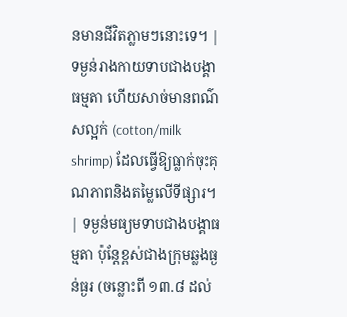នមានជីវិតភ្លាមៗនោះទេ។ | ទម្ងន់រាងកាយទាបជាងបង្គាធម្មតា ហើយសាច់មានពណ៌សល្អក់ (cotton/milk shrimp) ដែលធ្វើឱ្យធ្លាក់ចុះគុណភាពនិងតម្លៃលើទីផ្សារ។ | ទម្ងន់មធ្យមទាបជាងបង្គាធម្មតា ប៉ុន្តែខ្ពស់ជាងក្រុមឆ្លងធ្ងន់ធ្ងរ (ចន្លោះពី ១៣.៨ ដល់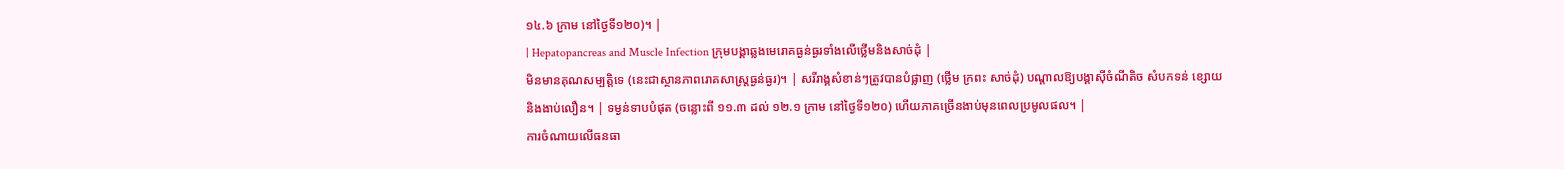១៤.៦ ក្រាម នៅថ្ងៃទី១២០)។ |
| Hepatopancreas and Muscle Infection ក្រុមបង្គាឆ្លងមេរោគធ្ងន់ធ្ងរទាំងលើថ្លើមនិងសាច់ដុំ |
មិនមានគុណសម្បត្តិទេ (នេះជាស្ថានភាពរោគសាស្ត្រធ្ងន់ធ្ងរ)។ | សរីរាង្គសំខាន់ៗត្រូវបានបំផ្លាញ (ថ្លើម ក្រពះ សាច់ដុំ) បណ្ដាលឱ្យបង្គាស៊ីចំណីតិច សំបកទន់ ខ្សោយ និងងាប់លឿន។ | ទម្ងន់ទាបបំផុត (ចន្លោះពី ១១.៣ ដល់ ១២.១ ក្រាម នៅថ្ងៃទី១២០) ហើយភាគច្រើនងាប់មុនពេលប្រមូលផល។ |
ការចំណាយលើធនធា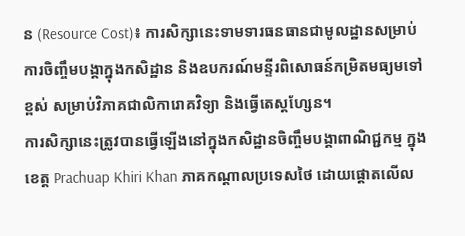ន (Resource Cost)៖ ការសិក្សានេះទាមទារធនធានជាមូលដ្ឋានសម្រាប់ការចិញ្ចឹមបង្គាក្នុងកសិដ្ឋាន និងឧបករណ៍មន្ទីរពិសោធន៍កម្រិតមធ្យមទៅខ្ពស់ សម្រាប់វិភាគជាលិការោគវិទ្យា និងធ្វើតេស្តហ្សែន។
ការសិក្សានេះត្រូវបានធ្វើឡើងនៅក្នុងកសិដ្ឋានចិញ្ចឹមបង្គាពាណិជ្ជកម្ម ក្នុងខេត្ត Prachuap Khiri Khan ភាគកណ្តាលប្រទេសថៃ ដោយផ្តោតលើល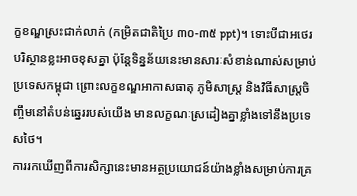ក្ខខណ្ឌស្រះជាក់លាក់ (កម្រិតជាតិប្រៃ ៣០-៣៥ ppt)។ ទោះបីជាអថេរបរិស្ថានខ្លះអាចខុសគ្នា ប៉ុន្តែទិន្នន័យនេះមានសារៈសំខាន់ណាស់សម្រាប់ប្រទេសកម្ពុជា ព្រោះលក្ខខណ្ឌអាកាសធាតុ ភូមិសាស្ត្រ និងវិធីសាស្ត្រចិញ្ចឹមនៅតំបន់ឆ្នេររបស់យើង មានលក្ខណៈស្រដៀងគ្នាខ្លាំងទៅនឹងប្រទេសថៃ។
ការរកឃើញពីការសិក្សានេះមានអត្ថប្រយោជន៍យ៉ាងខ្លាំងសម្រាប់ការគ្រ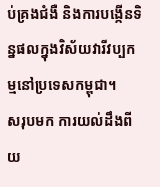ប់គ្រងជំងឺ និងការបង្កើនទិន្នផលក្នុងវិស័យវារីវប្បកម្មនៅប្រទេសកម្ពុជា។
សរុបមក ការយល់ដឹងពីយ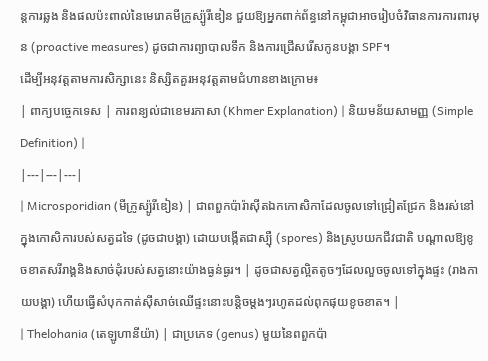ន្តការឆ្លង និងផលប៉ះពាល់នៃមេរោគមីក្រូស្ប៉ូរីឌៀន ជួយឱ្យអ្នកពាក់ព័ន្ធនៅកម្ពុជាអាចរៀបចំវិធានការការពារមុន (proactive measures) ដូចជាការព្យាបាលទឹក និងការជ្រើសរើសកូនបង្គា SPF។
ដើម្បីអនុវត្តតាមការសិក្សានេះ និស្សិតគួរអនុវត្តតាមជំហានខាងក្រោម៖
| ពាក្យបច្ចេកទេស | ការពន្យល់ជាខេមរភាសា (Khmer Explanation) | និយមន័យសាមញ្ញ (Simple Definition) |
|---|---|---|
| Microsporidian (មីក្រូស្ប៉ូរីឌៀន) | ជាពពួកប៉ារ៉ាស៊ីតឯកកោសិកាដែលចូលទៅជ្រៀតជ្រែក និងរស់នៅក្នុងកោសិការបស់សត្វដទៃ (ដូចជាបង្គា) ដោយបង្កើតជាស្ប៉ឺ (spores) និងស្រូបយកជីវជាតិ បណ្តាលឱ្យខូចខាតសរីរាង្គនិងសាច់ដុំរបស់សត្វនោះយ៉ាងធ្ងន់ធ្ងរ។ | ដូចជាសត្វល្អិតតូចៗដែលលួចចូលទៅក្នុងផ្ទះ (រាងកាយបង្គា) ហើយធ្វើសំបុកកាត់ស៊ីសាច់ឈើផ្ទះនោះបន្តិចម្តងៗរហូតដល់ពុកផុយខូចខាត។ |
| Thelohania (តេឡូហានីយ៉ា) | ជាប្រភេទ (genus) មួយនៃពពួកប៉ា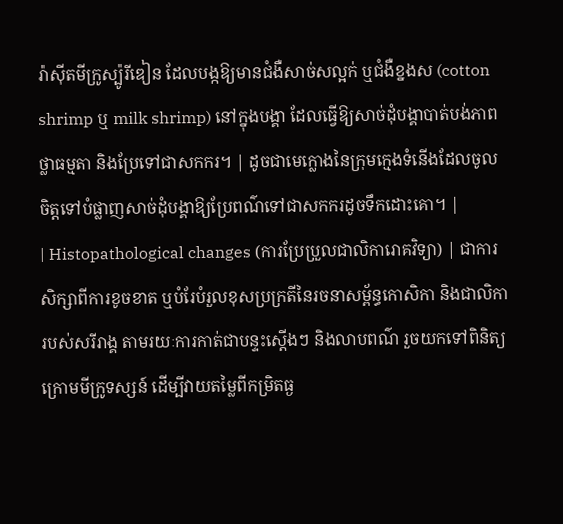រ៉ាស៊ីតមីក្រូស្ប៉ូរីឌៀន ដែលបង្កឱ្យមានជំងឺសាច់សល្អក់ ឬជំងឺខ្នងស (cotton shrimp ឬ milk shrimp) នៅក្នុងបង្គា ដែលធ្វើឱ្យសាច់ដុំបង្គាបាត់បង់ភាពថ្លាធម្មតា និងប្រែទៅជាសកករ។ | ដូចជាមេក្លោងនៃក្រុមក្មេងទំនើងដែលចូលចិត្តទៅបំផ្លាញសាច់ដុំបង្គាឱ្យប្រែពណ៌ទៅជាសកករដូចទឹកដោះគោ។ |
| Histopathological changes (ការប្រែប្រួលជាលិការោគវិទ្យា) | ជាការសិក្សាពីការខូចខាត ឬបំរែបំរួលខុសប្រក្រតីនៃរចនាសម្ព័ន្ធកោសិកា និងជាលិការបស់សរីរាង្គ តាមរយៈការកាត់ជាបន្ទះស្តើងៗ និងលាបពណ៌ រួចយកទៅពិនិត្យក្រោមមីក្រូទស្សន៍ ដើម្បីវាយតម្លៃពីកម្រិតធ្ង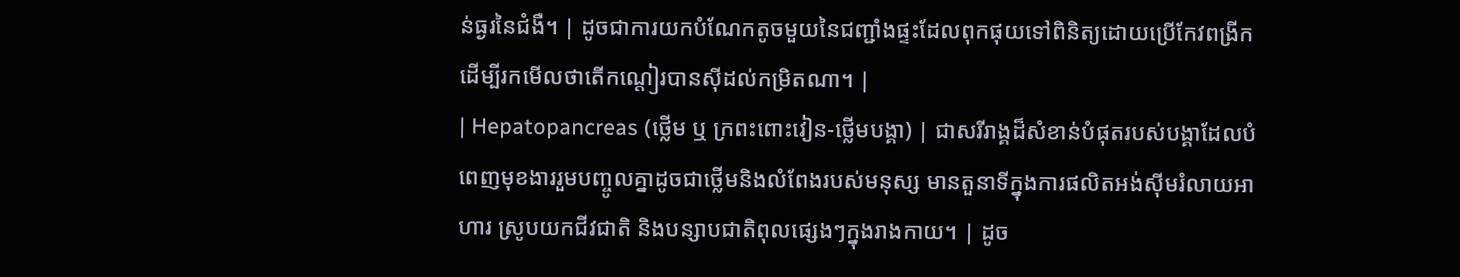ន់ធ្ងរនៃជំងឺ។ | ដូចជាការយកបំណែកតូចមួយនៃជញ្ជាំងផ្ទះដែលពុកផុយទៅពិនិត្យដោយប្រើកែវពង្រីក ដើម្បីរកមើលថាតើកណ្តៀរបានស៊ីដល់កម្រិតណា។ |
| Hepatopancreas (ថ្លើម ឬ ក្រពះពោះវៀន-ថ្លើមបង្គា) | ជាសរីរាង្គដ៏សំខាន់បំផុតរបស់បង្គាដែលបំពេញមុខងាររួមបញ្ចូលគ្នាដូចជាថ្លើមនិងលំពែងរបស់មនុស្ស មានតួនាទីក្នុងការផលិតអង់ស៊ីមរំលាយអាហារ ស្រូបយកជីវជាតិ និងបន្សាបជាតិពុលផ្សេងៗក្នុងរាងកាយ។ | ដូច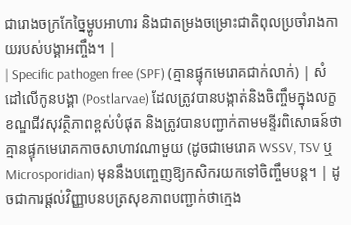ជារោងចក្រកែច្នៃម្ហូបអាហារ និងជាតម្រងចម្រោះជាតិពុលប្រចាំរាងកាយរបស់បង្គាអញ្ចឹង។ |
| Specific pathogen free (SPF) (គ្មានផ្ទុកមេរោគជាក់លាក់) | សំដៅលើកូនបង្គា (Postlarvae) ដែលត្រូវបានបង្កាត់និងចិញ្ចឹមក្នុងលក្ខខណ្ឌជីវសុវត្ថិភាពខ្ពស់បំផុត និងត្រូវបានបញ្ជាក់តាមមន្ទីរពិសោធន៍ថា គ្មានផ្ទុកមេរោគកាចសាហាវណាមួយ (ដូចជាមេរោគ WSSV, TSV ឬ Microsporidian) មុននឹងបញ្ចេញឱ្យកសិករយកទៅចិញ្ចឹមបន្ត។ | ដូចជាការផ្តល់វិញ្ញាបនបត្រសុខភាពបញ្ជាក់ថាក្មេង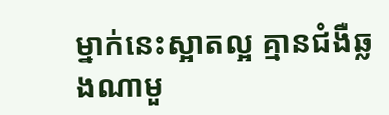ម្នាក់នេះស្អាតល្អ គ្មានជំងឺឆ្លងណាមួ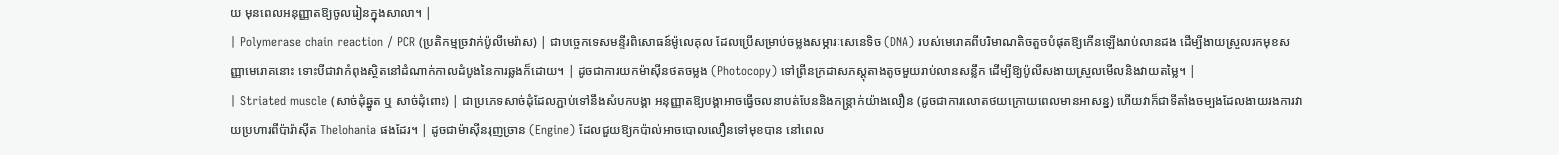យ មុនពេលអនុញ្ញាតឱ្យចូលរៀនក្នុងសាលា។ |
| Polymerase chain reaction / PCR (ប្រតិកម្មច្រវាក់ប៉ូលីមេរ៉ាស) | ជាបច្ចេកទេសមន្ទីរពិសោធន៍ម៉ូលេគុល ដែលប្រើសម្រាប់ចម្លងសម្ភារៈសេនេទិច (DNA) របស់មេរោគពីបរិមាណតិចតួចបំផុតឱ្យកើនឡើងរាប់លានដង ដើម្បីងាយស្រួលរកមុខសញ្ញាមេរោគនោះ ទោះបីជាវាកំពុងស្ថិតនៅដំណាក់កាលដំបូងនៃការឆ្លងក៏ដោយ។ | ដូចជាការយកម៉ាស៊ីនថតចម្លង (Photocopy) ទៅព្រីនក្រដាសភស្តុតាងតូចមួយរាប់លានសន្លឹក ដើម្បីឱ្យប៉ូលីសងាយស្រួលមើលនិងវាយតម្លៃ។ |
| Striated muscle (សាច់ដុំឆ្នូត ឬ សាច់ដុំពោះ) | ជាប្រភេទសាច់ដុំដែលភ្ជាប់ទៅនឹងសំបកបង្គា អនុញ្ញាតឱ្យបង្គាអាចធ្វើចលនាបត់បែននិងកន្ត្រាក់យ៉ាងលឿន (ដូចជាការលោតថយក្រោយពេលមានអាសន្ន) ហើយវាក៏ជាទីតាំងចម្បងដែលងាយរងការវាយប្រហារពីប៉ារ៉ាស៊ីត Thelohania ផងដែរ។ | ដូចជាម៉ាស៊ីនរុញច្រាន (Engine) ដែលជួយឱ្យកប៉ាល់អាចបោលលឿនទៅមុខបាន នៅពេល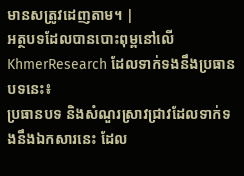មានសត្រូវដេញតាម។ |
អត្ថបទដែលបានបោះពុម្ពនៅលើ KhmerResearch ដែលទាក់ទងនឹងប្រធានបទនេះ៖
ប្រធានបទ និងសំណួរស្រាវជ្រាវដែលទាក់ទងនឹងឯកសារនេះ ដែល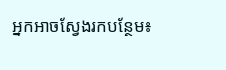អ្នកអាចស្វែងរកបន្ថែម៖